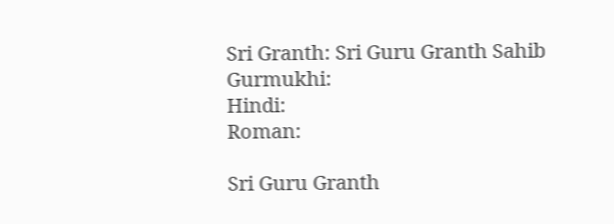Sri Granth: Sri Guru Granth Sahib
Gurmukhi:
Hindi:
Roman:

Sri Guru Granth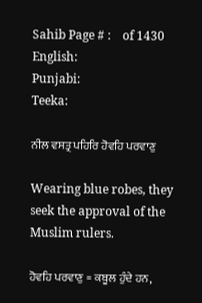Sahib Page # :    of 1430
English:
Punjabi:
Teeka:

ਨੀਲ ਵਸਤ੍ਰ ਪਹਿਰਿ ਹੋਵਹਿ ਪਰਵਾਣੁ

Wearing blue robes, they seek the approval of the Muslim rulers.

ਹੋਵਹਿ ਪਰਵਾਣੁ = ਕਬੂਲ ਹੁੰਦੇ ਹਨ,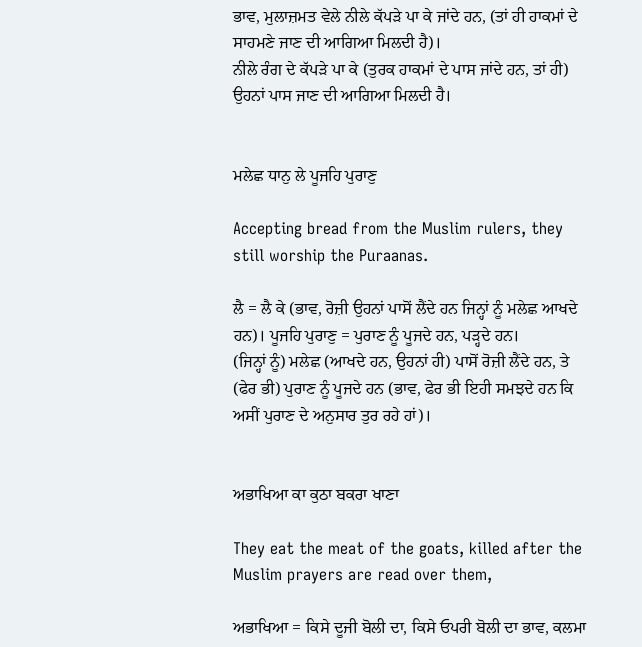ਭਾਵ, ਮੁਲਾਜ਼ਮਤ ਵੇਲੇ ਨੀਲੇ ਕੱਪੜੇ ਪਾ ਕੇ ਜਾਂਦੇ ਹਨ, (ਤਾਂ ਹੀ ਹਾਕਮਾਂ ਦੇ ਸਾਹਮਣੇ ਜਾਣ ਦੀ ਆਗਿਆ ਮਿਲਦੀ ਹੈ)।
ਨੀਲੇ ਰੰਗ ਦੇ ਕੱਪੜੇ ਪਾ ਕੇ (ਤੁਰਕ ਹਾਕਮਾਂ ਦੇ ਪਾਸ ਜਾਂਦੇ ਹਨ, ਤਾਂ ਹੀ) ਉਹਨਾਂ ਪਾਸ ਜਾਣ ਦੀ ਆਗਿਆ ਮਿਲਦੀ ਹੈ।


ਮਲੇਛ ਧਾਨੁ ਲੇ ਪੂਜਹਿ ਪੁਰਾਣੁ

Accepting bread from the Muslim rulers, they still worship the Puraanas.

ਲੈ = ਲੈ ਕੇ (ਭਾਵ, ਰੋਜ਼ੀ ਉਹਨਾਂ ਪਾਸੋਂ ਲੈਂਦੇ ਹਨ ਜਿਨ੍ਹਾਂ ਨੂੰ ਮਲੇਛ ਆਖਦੇ ਹਨ)। ਪੂਜਹਿ ਪੁਰਾਣੁ = ਪੁਰਾਣ ਨੂੰ ਪੂਜਦੇ ਹਨ, ਪੜ੍ਹਦੇ ਹਨ।
(ਜਿਨ੍ਹਾਂ ਨੂੰ) ਮਲੇਛ (ਆਖਦੇ ਹਨ, ਉਹਨਾਂ ਹੀ) ਪਾਸੋਂ ਰੋਜ਼ੀ ਲੈਂਦੇ ਹਨ, ਤੇ (ਫੇਰ ਭੀ) ਪੁਰਾਣ ਨੂੰ ਪੂਜਦੇ ਹਨ (ਭਾਵ, ਫੇਰ ਭੀ ਇਹੀ ਸਮਝਦੇ ਹਨ ਕਿ ਅਸੀਂ ਪੁਰਾਣ ਦੇ ਅਨੁਸਾਰ ਤੁਰ ਰਹੇ ਹਾਂ)।


ਅਭਾਖਿਆ ਕਾ ਕੁਠਾ ਬਕਰਾ ਖਾਣਾ

They eat the meat of the goats, killed after the Muslim prayers are read over them,

ਅਭਾਖਿਆ = ਕਿਸੇ ਦੂਜੀ ਬੋਲੀ ਦਾ, ਕਿਸੇ ਓਪਰੀ ਬੋਲੀ ਦਾ ਭਾਵ, ਕਲਮਾ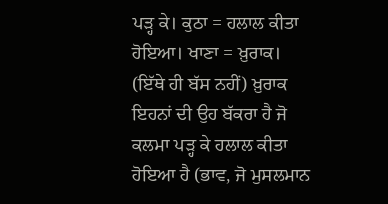ਪੜ੍ਹ ਕੇ। ਕੁਠਾ = ਹਲਾਲ ਕੀਤਾ ਹੋਇਆ। ਖਾਣਾ = ਖ਼ੁਰਾਕ।
(ਇੱਥੇ ਹੀ ਬੱਸ ਨਹੀਂ) ਖ਼ੁਰਾਕ ਇਹਨਾਂ ਦੀ ਉਹ ਬੱਕਰਾ ਹੈ ਜੋ ਕਲਮਾ ਪੜ੍ਹ ਕੇ ਹਲਾਲ ਕੀਤਾ ਹੋਇਆ ਹੈ (ਭਾਵ, ਜੋ ਮੁਸਲਮਾਨ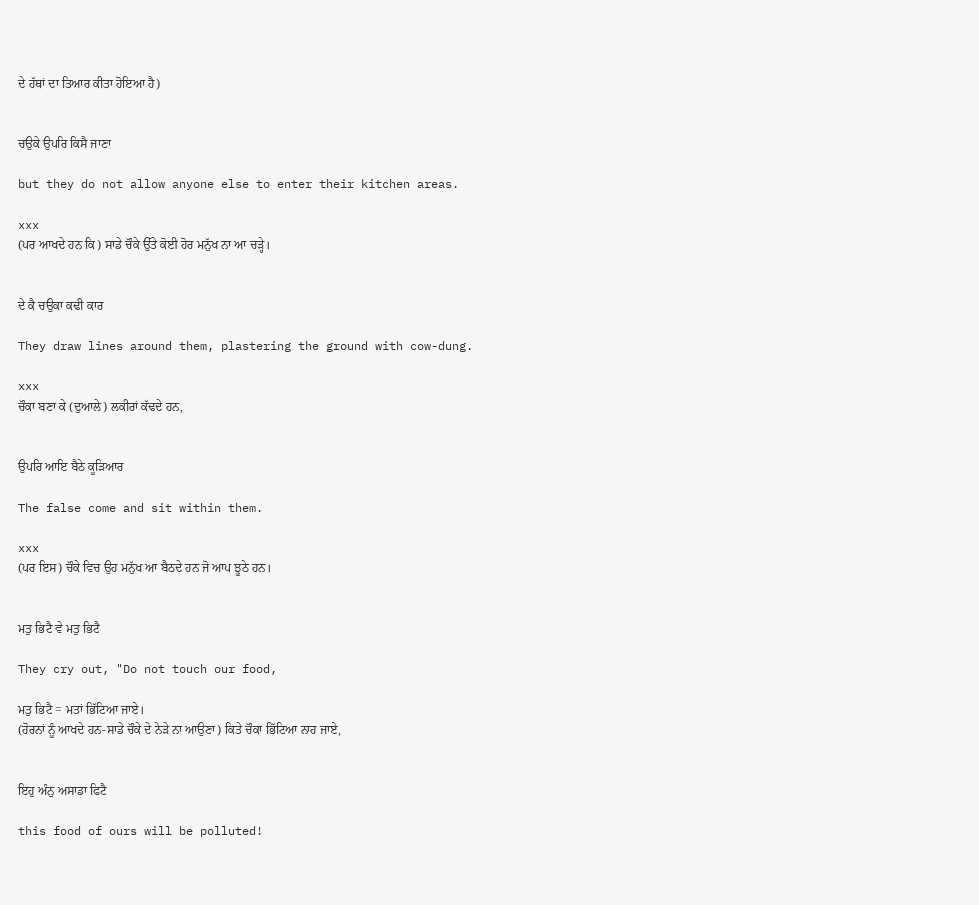ਦੇ ਹੱਥਾਂ ਦਾ ਤਿਆਰ ਕੀਤਾ ਹੋਇਆ ਹੈ)


ਚਉਕੇ ਉਪਰਿ ਕਿਸੈ ਜਾਣਾ

but they do not allow anyone else to enter their kitchen areas.

xxx
(ਪਰ ਆਖਦੇ ਹਨ ਕਿ) ਸਾਡੇ ਚੌਕੇ ਉੱਤੇ ਕੋਈ ਹੋਰ ਮਨੁੱਖ ਨਾ ਆ ਚੜ੍ਹੇ।


ਦੇ ਕੈ ਚਉਕਾ ਕਢੀ ਕਾਰ

They draw lines around them, plastering the ground with cow-dung.

xxx
ਚੌਕਾ ਬਣਾ ਕੇ (ਦੁਆਲੇ) ਲਕੀਰਾਂ ਕੱਢਦੇ ਹਨ,


ਉਪਰਿ ਆਇ ਬੈਠੇ ਕੂੜਿਆਰ

The false come and sit within them.

xxx
(ਪਰ ਇਸ) ਚੌਕੇ ਵਿਚ ਉਹ ਮਨੁੱਖ ਆ ਬੈਠਦੇ ਹਨ ਜੋ ਆਪ ਝੂਠੇ ਹਨ।


ਮਤੁ ਭਿਟੈ ਵੇ ਮਤੁ ਭਿਟੈ

They cry out, "Do not touch our food,

ਮਤੁ ਭਿਟੈ = ਮਤਾਂ ਭਿੱਟਿਆ ਜਾਏ।
(ਹੋਰਨਾਂ ਨੂੰ ਆਖਦੇ ਹਨ-ਸਾਡੇ ਚੌਕੇ ਦੇ ਨੇੜੇ ਨਾ ਆਉਣਾ) ਕਿਤੇ ਚੌਕਾ ਭਿੱਟਿਆ ਨਾਹ ਜਾਏ,


ਇਹੁ ਅੰਨੁ ਅਸਾਡਾ ਫਿਟੈ

this food of ours will be polluted!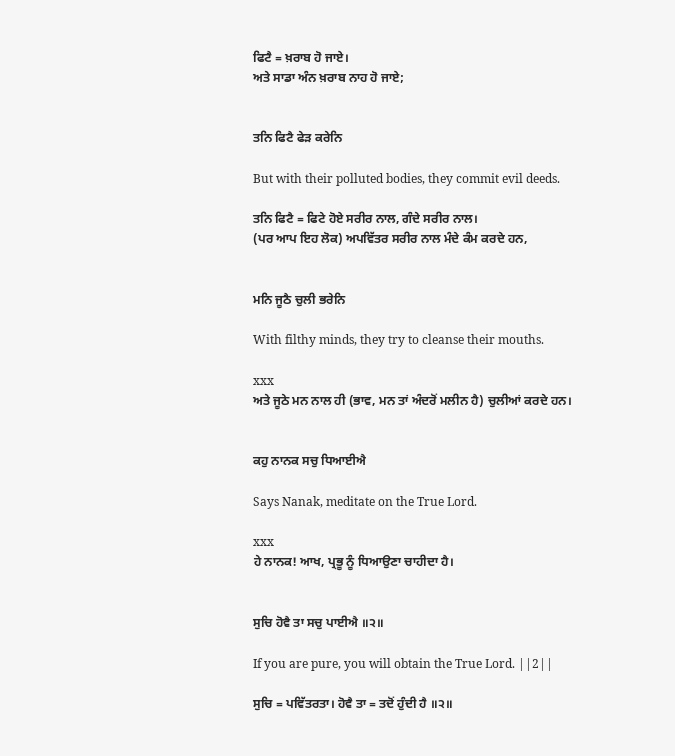ਫਿਟੈ = ਖ਼ਰਾਬ ਹੋ ਜਾਏ।
ਅਤੇ ਸਾਡਾ ਅੰਨ ਖ਼ਰਾਬ ਨਾਹ ਹੋ ਜਾਏ;


ਤਨਿ ਫਿਟੈ ਫੇੜ ਕਰੇਨਿ

But with their polluted bodies, they commit evil deeds.

ਤਨਿ ਫਿਟੈ = ਫਿਟੇ ਹੋਏ ਸਰੀਰ ਨਾਲ, ਗੰਦੇ ਸਰੀਰ ਨਾਲ।
(ਪਰ ਆਪ ਇਹ ਲੋਕ) ਅਪਵਿੱਤਰ ਸਰੀਰ ਨਾਲ ਮੰਦੇ ਕੰਮ ਕਰਦੇ ਹਨ,


ਮਨਿ ਜੂਠੈ ਚੁਲੀ ਭਰੇਨਿ

With filthy minds, they try to cleanse their mouths.

xxx
ਅਤੇ ਜੂਠੇ ਮਨ ਨਾਲ ਹੀ (ਭਾਵ, ਮਨ ਤਾਂ ਅੰਦਰੋਂ ਮਲੀਨ ਹੈ) ਚੁਲੀਆਂ ਕਰਦੇ ਹਨ।


ਕਹੁ ਨਾਨਕ ਸਚੁ ਧਿਆਈਐ

Says Nanak, meditate on the True Lord.

xxx
ਹੇ ਨਾਨਕ! ਆਖ, ਪ੍ਰਭੂ ਨੂੰ ਧਿਆਉਣਾ ਚਾਹੀਦਾ ਹੈ।


ਸੁਚਿ ਹੋਵੈ ਤਾ ਸਚੁ ਪਾਈਐ ॥੨॥

If you are pure, you will obtain the True Lord. ||2||

ਸੁਚਿ = ਪਵਿੱਤਰਤਾ। ਹੋਵੈ ਤਾ = ਤਦੋਂ ਹੁੰਦੀ ਹੈ ॥੨॥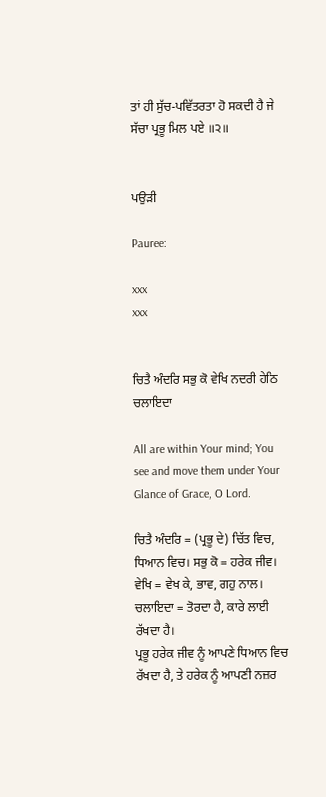ਤਾਂ ਹੀ ਸੁੱਚ-ਪਵਿੱਤਰਤਾ ਹੋ ਸਕਦੀ ਹੈ ਜੇ ਸੱਚਾ ਪ੍ਰਭੂ ਮਿਲ ਪਏ ॥੨॥


ਪਉੜੀ

Pauree:

xxx
xxx


ਚਿਤੈ ਅੰਦਰਿ ਸਭੁ ਕੋ ਵੇਖਿ ਨਦਰੀ ਹੇਠਿ ਚਲਾਇਦਾ

All are within Your mind; You see and move them under Your Glance of Grace, O Lord.

ਚਿਤੈ ਅੰਦਰਿ = (ਪ੍ਰਭੂ ਦੇ) ਚਿੱਤ ਵਿਚ, ਧਿਆਨ ਵਿਚ। ਸਭੁ ਕੋ = ਹਰੇਕ ਜੀਵ। ਵੇਖਿ = ਵੇਖ ਕੇ, ਭਾਵ, ਗਹੁ ਨਾਲ। ਚਲਾਇਦਾ = ਤੋਰਦਾ ਹੈ, ਕਾਰੇ ਲਾਈ ਰੱਖਦਾ ਹੈ।
ਪ੍ਰਭੂ ਹਰੇਕ ਜੀਵ ਨੂੰ ਆਪਣੇ ਧਿਆਨ ਵਿਚ ਰੱਖਦਾ ਹੈ, ਤੇ ਹਰੇਕ ਨੂੰ ਆਪਣੀ ਨਜ਼ਰ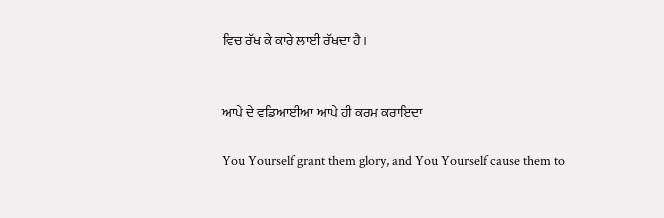ਵਿਚ ਰੱਖ ਕੇ ਕਾਰੇ ਲਾਈ ਰੱਖਦਾ ਹੈ।


ਆਪੇ ਦੇ ਵਡਿਆਈਆ ਆਪੇ ਹੀ ਕਰਮ ਕਰਾਇਦਾ

You Yourself grant them glory, and You Yourself cause them to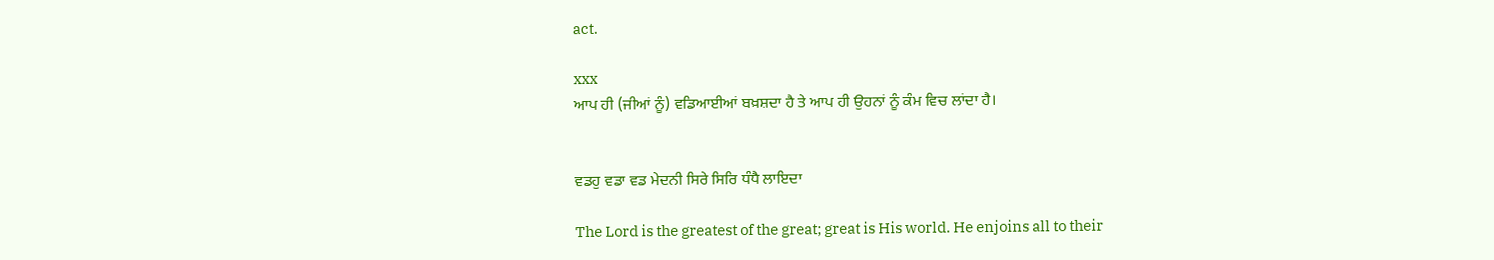act.

xxx
ਆਪ ਹੀ (ਜੀਆਂ ਨੂੰ) ਵਡਿਆਈਆਂ ਬਖ਼ਸ਼ਦਾ ਹੈ ਤੇ ਆਪ ਹੀ ਉਹਨਾਂ ਨੂੰ ਕੰਮ ਵਿਚ ਲਾਂਦਾ ਹੈ।


ਵਡਹੁ ਵਡਾ ਵਡ ਮੇਦਨੀ ਸਿਰੇ ਸਿਰਿ ਧੰਧੈ ਲਾਇਦਾ

The Lord is the greatest of the great; great is His world. He enjoins all to their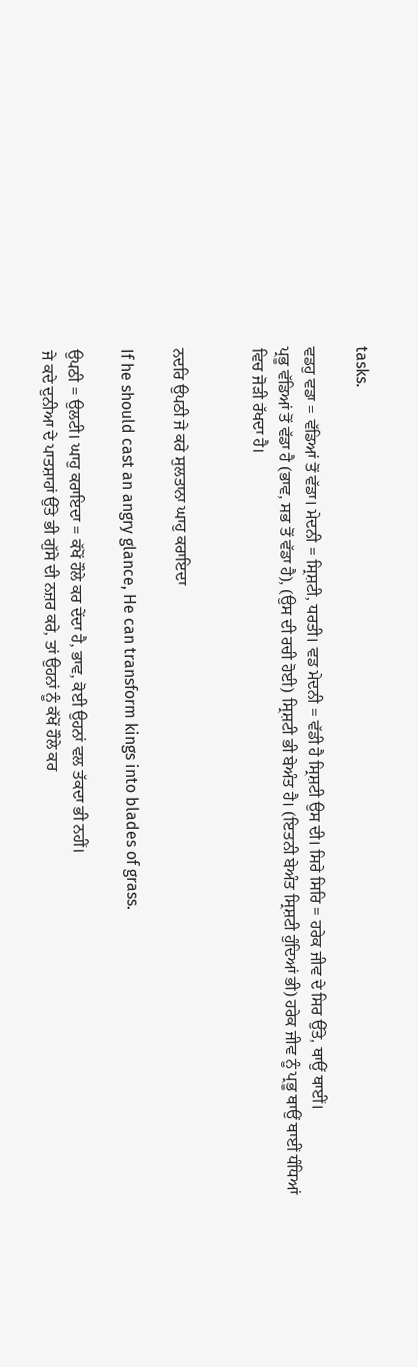tasks.

ਵਡਹੁ ਵਡਾ = ਵੱਡਿਆਂ ਤੋਂ ਵੱਡਾ। ਮੇਦਨੀ = ਸ੍ਰਿਸ਼ਟੀ, ਧਰਤੀ। ਵਡ ਮੇਦਨੀ = ਵੱਡੀ ਹੈ ਸ੍ਰਿਸ਼ਟੀ ਉਸ ਦੀ। ਸਿਰੇ ਸਿਰਿ = ਹਰੇਕ ਜੀਵ ਦੇ ਸਿਰ ਉੱਤੇ, ਥਾਉਂ ਥਾਈਂ।
ਪ੍ਰਭੂ ਵੱਡਿਆਂ ਤੋਂ ਵੱਡਾ ਹੈ (ਭਾਵ, ਸਭ ਤੋਂ ਵੱਡਾ ਹੈ), (ਉਸ ਦੀ ਰਚੀ ਹੋਈ) ਸ੍ਰਿਸ਼ਟੀ ਭੀ ਬੇਅੰਤ ਹੈ। (ਇਤਨੀ ਬੇਅੰਤ ਸ੍ਰਿਸ਼ਟੀ ਹੁੰਦਿਆਂ ਭੀ) ਹਰੇਕ ਜੀਵ ਨੂੰ ਪ੍ਰਭੂ ਥਾਉਂ ਥਾਈਂ ਧੰਧਿਆਂ ਵਿਚ ਜੋੜੀ ਰੱਖਦਾ ਹੈ।


ਨਦਰਿ ਉਪਠੀ ਜੇ ਕਰੇ ਸੁਲਤਾਨਾ ਘਾਹੁ ਕਰਾਇਦਾ

If he should cast an angry glance, He can transform kings into blades of grass.

ਉਪਠੀ = ਉਲਟੀ। ਘਾਹੁ ਕਰਾਇਦਾ = ਕੱਖੋਂ ਹੌਲੇ ਕਰ ਦੇਂਦਾ ਹੈ, ਭਾਵ, ਕੋਈ ਉਹਨਾਂ ਵਲ ਤੱਕਦਾ ਭੀ ਨਹੀਂ।
ਜੇ ਕਦੇ ਦੁਨੀਆ ਦੇ ਪਾਤਸ਼ਾਹਾਂ ਉੱਤੇ ਭੀ ਗੁੱਸੇ ਦੀ ਨਜ਼ਰ ਕਰੇ, ਤਾਂ ਉਹਨਾਂ ਨੂੰ ਕੱਖੋਂ ਹੌਲੇ ਕਰ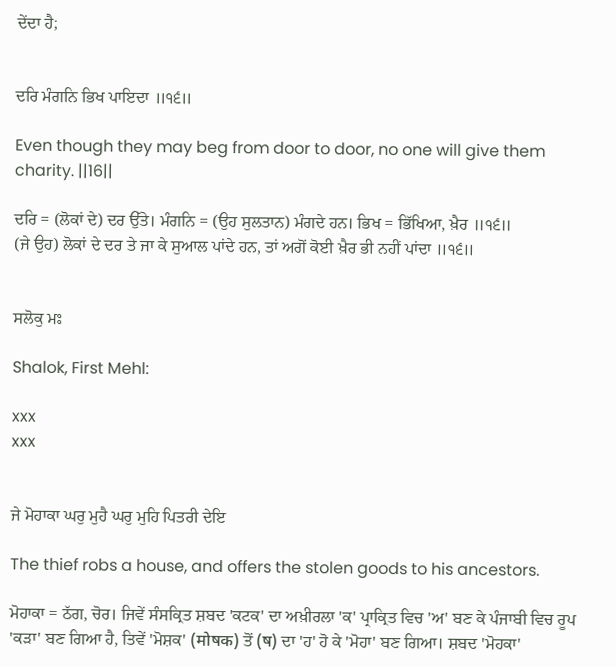ਦੇਂਦਾ ਹੈ;


ਦਰਿ ਮੰਗਨਿ ਭਿਖ ਪਾਇਦਾ ॥੧੬॥

Even though they may beg from door to door, no one will give them charity. ||16||

ਦਰਿ = (ਲੋਕਾਂ ਦੇ) ਦਰ ਉੱਤੇ। ਮੰਗਨਿ = (ਉਹ ਸੁਲਤਾਨ) ਮੰਗਦੇ ਹਨ। ਭਿਖ = ਭਿੱਖਿਆ, ਖ਼ੈਰ ॥੧੬॥
(ਜੇ ਉਹ) ਲੋਕਾਂ ਦੇ ਦਰ ਤੇ ਜਾ ਕੇ ਸੁਆਲ ਪਾਂਦੇ ਹਨ, ਤਾਂ ਅਗੋਂ ਕੋਈ ਖ਼ੈਰ ਭੀ ਨਹੀਂ ਪਾਂਦਾ ॥੧੬॥


ਸਲੋਕੁ ਮਃ

Shalok, First Mehl:

xxx
xxx


ਜੇ ਮੋਹਾਕਾ ਘਰੁ ਮੁਹੈ ਘਰੁ ਮੁਹਿ ਪਿਤਰੀ ਦੇਇ

The thief robs a house, and offers the stolen goods to his ancestors.

ਮੋਹਾਕਾ = ਠੱਗ, ਚੋਰ। ਜਿਵੇਂ ਸੰਸਕ੍ਰਿਤ ਸ਼ਬਦ 'ਕਟਕ' ਦਾ ਅਖ਼ੀਰਲਾ 'ਕ' ਪ੍ਰਾਕ੍ਰਿਤ ਵਿਚ 'ਅ' ਬਣ ਕੇ ਪੰਜਾਬੀ ਵਿਚ ਰੂਪ 'ਕੜਾ' ਬਣ ਗਿਆ ਹੈ, ਤਿਵੇਂ 'ਮੋਸ਼ਕ' (मोषक) ਤੋਂ (ष) ਦਾ 'ਹ' ਹੋ ਕੇ 'ਮੋਹਾ' ਬਣ ਗਿਆ। ਸ਼ਬਦ 'ਮੋਹਕਾ'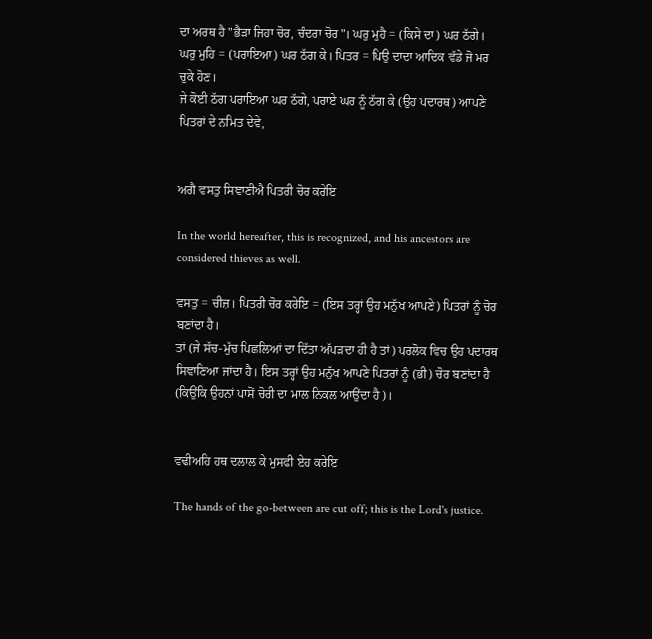ਦਾ ਅਰਥ ਹੈ "ਭੈੜਾ ਜਿਹਾ ਚੋਰ, ਚੰਦਰਾ ਚੋਰ"। ਘਰੁ ਮੁਹੈ = (ਕਿਸੇ ਦਾ) ਘਰ ਠੱਗੇ। ਘਰੁ ਮੁਹਿ = (ਪਰਾਇਆ) ਘਰ ਠੱਗ ਕੇ। ਪਿਤਰ = ਪਿਉ ਦਾਦਾ ਆਦਿਕ ਵੱਡੇ ਜੋ ਮਰ ਚੁਕੇ ਹੋਣ।
ਜੇ ਕੋਈ ਠੱਗ ਪਰਾਇਆ ਘਰ ਠੱਗੇ, ਪਰਾਏ ਘਰ ਨੂੰ ਠੱਗ ਕੇ (ਉਹ ਪਦਾਰਥ) ਆਪਣੇ ਪਿਤਰਾਂ ਦੇ ਨਮਿਤ ਦੇਵੇ,


ਅਗੈ ਵਸਤੁ ਸਿਞਾਣੀਐ ਪਿਤਰੀ ਚੋਰ ਕਰੇਇ

In the world hereafter, this is recognized, and his ancestors are considered thieves as well.

ਵਸਤੁ = ਚੀਜ਼। ਪਿਤਰੀ ਚੋਰ ਕਰੇਇ = (ਇਸ ਤਰ੍ਹਾਂ ਉਹ ਮਨੁੱਖ ਆਪਣੇ) ਪਿਤਰਾਂ ਨੂੰ ਚੋਰ ਬਣਾਂਦਾ ਹੈ।
ਤਾਂ (ਜੇ ਸੱਚ-ਮੁੱਚ ਪਿਛਲਿਆਂ ਦਾ ਦਿੱਤਾ ਅੱਪੜਦਾ ਹੀ ਹੈ ਤਾਂ) ਪਰਲੋਕ ਵਿਚ ਉਹ ਪਦਾਰਥ ਸਿਞਾਣਿਆ ਜਾਂਦਾ ਹੈ। ਇਸ ਤਰ੍ਹਾਂ ਉਹ ਮਨੁੱਖ ਆਪਣੇ ਪਿਤਰਾਂ ਨੂੰ (ਭੀ) ਚੋਰ ਬਣਾਂਦਾ ਹੈ (ਕਿਉਂਕਿ ਉਹਨਾਂ ਪਾਸੋਂ ਚੋਰੀ ਦਾ ਮਾਲ ਨਿਕਲ ਆਉਂਦਾ ਹੈ)।


ਵਢੀਅਹਿ ਹਥ ਦਲਾਲ ਕੇ ਮੁਸਫੀ ਏਹ ਕਰੇਇ

The hands of the go-between are cut off; this is the Lord's justice.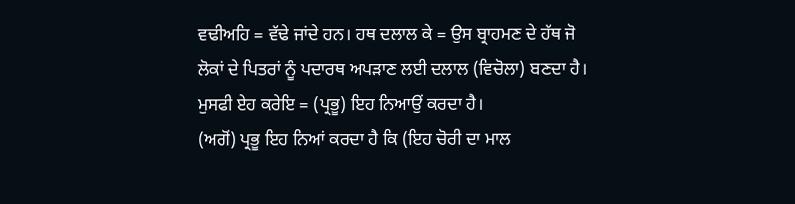ਵਢੀਅਹਿ = ਵੱਢੇ ਜਾਂਦੇ ਹਨ। ਹਥ ਦਲਾਲ ਕੇ = ਉਸ ਬ੍ਰਾਹਮਣ ਦੇ ਹੱਥ ਜੋ ਲੋਕਾਂ ਦੇ ਪਿਤਰਾਂ ਨੂੰ ਪਦਾਰਥ ਅਪੜਾਣ ਲਈ ਦਲਾਲ (ਵਿਚੋਲਾ) ਬਣਦਾ ਹੈ। ਮੁਸਫੀ ਏਹ ਕਰੇਇ = (ਪ੍ਰਭੂ) ਇਹ ਨਿਆਉਂ ਕਰਦਾ ਹੈ।
(ਅਗੋਂ) ਪ੍ਰਭੂ ਇਹ ਨਿਆਂ ਕਰਦਾ ਹੈ ਕਿ (ਇਹ ਚੋਰੀ ਦਾ ਮਾਲ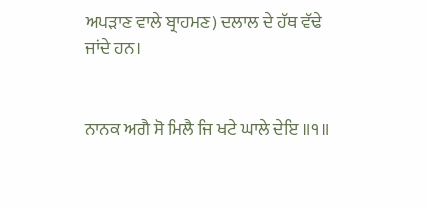ਅਪੜਾਣ ਵਾਲੇ ਬ੍ਰਾਹਮਣ) ਦਲਾਲ ਦੇ ਹੱਥ ਵੱਢੇ ਜਾਂਦੇ ਹਨ।


ਨਾਨਕ ਅਗੈ ਸੋ ਮਿਲੈ ਜਿ ਖਟੇ ਘਾਲੇ ਦੇਇ ॥੧॥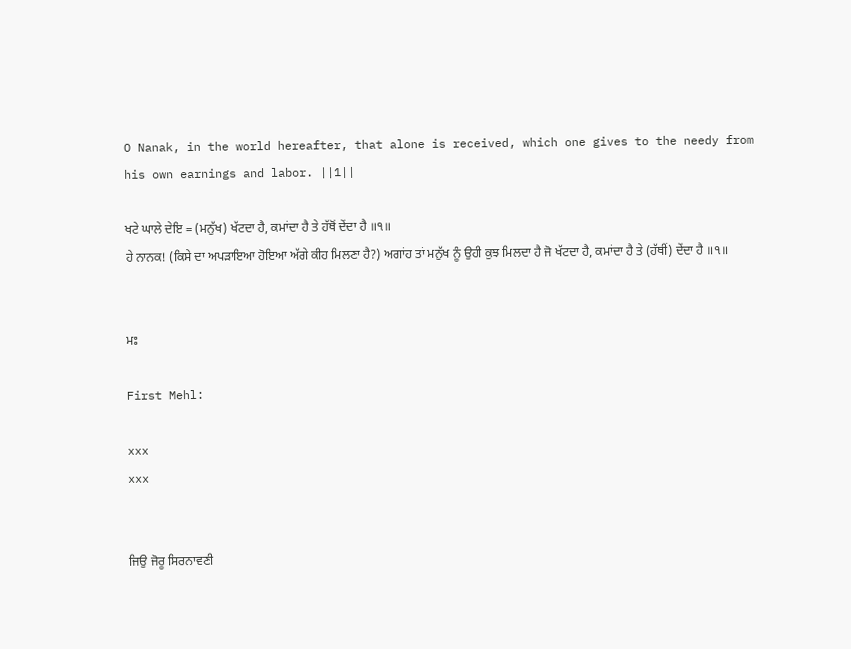O Nanak, in the world hereafter, that alone is received, which one gives to the needy from his own earnings and labor. ||1||

ਖਟੇ ਘਾਲੇ ਦੇਇ = (ਮਨੁੱਖ) ਖੱਟਦਾ ਹੈ, ਕਮਾਂਦਾ ਹੈ ਤੇ ਹੱਥੋਂ ਦੇਂਦਾ ਹੈ ॥੧॥
ਹੇ ਨਾਨਕ! (ਕਿਸੇ ਦਾ ਅਪੜਾਇਆ ਹੋਇਆ ਅੱਗੇ ਕੀਹ ਮਿਲਣਾ ਹੈ?) ਅਗਾਂਹ ਤਾਂ ਮਨੁੱਖ ਨੂੰ ਉਹੀ ਕੁਝ ਮਿਲਦਾ ਹੈ ਜੋ ਖੱਟਦਾ ਹੈ, ਕਮਾਂਦਾ ਹੈ ਤੇ (ਹੱਥੀਂ) ਦੇਂਦਾ ਹੈ ॥੧॥


ਮਃ

First Mehl:

xxx
xxx


ਜਿਉ ਜੋਰੂ ਸਿਰਨਾਵਣੀ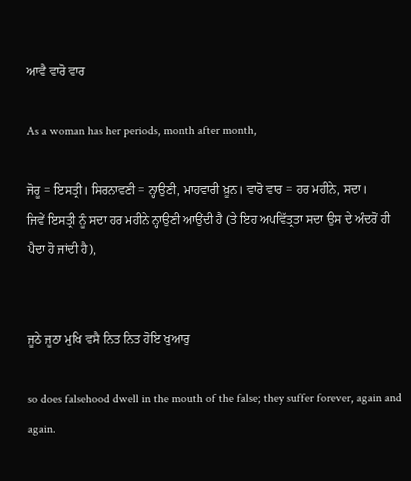ਆਵੈ ਵਾਰੋ ਵਾਰ

As a woman has her periods, month after month,

ਜੋਰੂ = ਇਸਤ੍ਰੀ। ਸਿਰਨਾਵਣੀ = ਨ੍ਹਾਉਣੀ, ਮਾਹਵਾਰੀ ਖ਼ੂਨ। ਵਾਰੋ ਵਾਰ = ਹਰ ਮਹੀਨੇ, ਸਦਾ।
ਜਿਵੇਂ ਇਸਤ੍ਰੀ ਨੂੰ ਸਦਾ ਹਰ ਮਹੀਨੇ ਨ੍ਹਾਉਣੀ ਆਉਂਦੀ ਹੈ (ਤੇ ਇਹ ਅਪਵਿੱਤ੍ਰਤਾ ਸਦਾ ਉਸ ਦੇ ਅੰਦਰੋਂ ਹੀ ਪੈਦਾ ਹੋ ਜਾਂਦੀ ਹੈ),


ਜੂਠੇ ਜੂਠਾ ਮੁਖਿ ਵਸੈ ਨਿਤ ਨਿਤ ਹੋਇ ਖੁਆਰੁ

so does falsehood dwell in the mouth of the false; they suffer forever, again and again.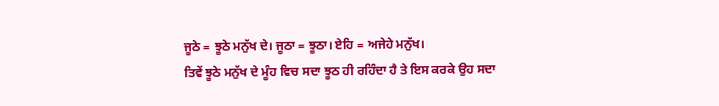ਜੂਠੇ = ਝੂਠੇ ਮਨੁੱਖ ਦੇ। ਜੂਠਾ = ਝੂਠਾ। ਏਹਿ = ਅਜੇਹੇ ਮਨੁੱਖ।
ਤਿਵੇਂ ਝੂਠੇ ਮਨੁੱਖ ਦੇ ਮੂੰਹ ਵਿਚ ਸਦਾ ਝੂਠ ਹੀ ਰਹਿੰਦਾ ਹੈ ਤੇ ਇਸ ਕਰਕੇ ਉਹ ਸਦਾ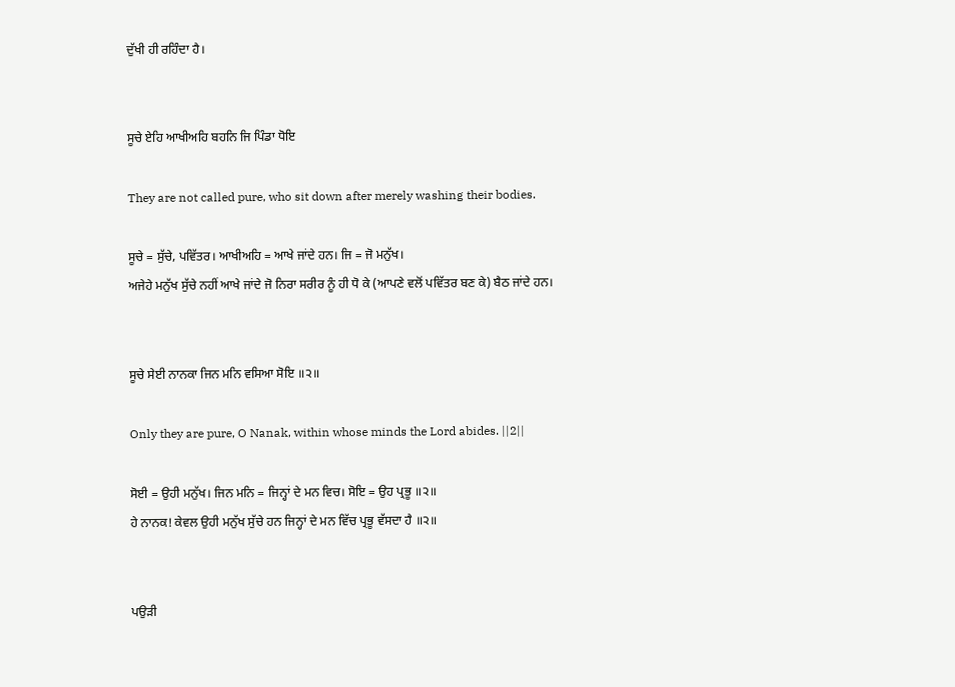ਦੁੱਖੀ ਹੀ ਰਹਿੰਦਾ ਹੈ।


ਸੂਚੇ ਏਹਿ ਆਖੀਅਹਿ ਬਹਨਿ ਜਿ ਪਿੰਡਾ ਧੋਇ

They are not called pure, who sit down after merely washing their bodies.

ਸੂਚੇ = ਸੁੱਚੇ, ਪਵਿੱਤਰ। ਆਖੀਅਹਿ = ਆਖੇ ਜਾਂਦੇ ਹਨ। ਜਿ = ਜੋ ਮਨੁੱਖ।
ਅਜੇਹੇ ਮਨੁੱਖ ਸੁੱਚੇ ਨਹੀਂ ਆਖੇ ਜਾਂਦੇ ਜੋ ਨਿਰਾ ਸਰੀਰ ਨੂੰ ਹੀ ਧੋ ਕੇ (ਆਪਣੇ ਵਲੋਂ ਪਵਿੱਤਰ ਬਣ ਕੇ) ਬੈਠ ਜਾਂਦੇ ਹਨ।


ਸੂਚੇ ਸੇਈ ਨਾਨਕਾ ਜਿਨ ਮਨਿ ਵਸਿਆ ਸੋਇ ॥੨॥

Only they are pure, O Nanak, within whose minds the Lord abides. ||2||

ਸੋਈ = ਉਹੀ ਮਨੁੱਖ। ਜਿਨ ਮਨਿ = ਜਿਨ੍ਹਾਂ ਦੇ ਮਨ ਵਿਚ। ਸੋਇ = ਉਹ ਪ੍ਰਭੂ ॥੨॥
ਹੇ ਨਾਨਕ! ਕੇਵਲ ਉਹੀ ਮਨੁੱਖ ਸੁੱਚੇ ਹਨ ਜਿਨ੍ਹਾਂ ਦੇ ਮਨ ਵਿੱਚ ਪ੍ਰਭੂ ਵੱਸਦਾ ਹੈ ॥੨॥


ਪਉੜੀ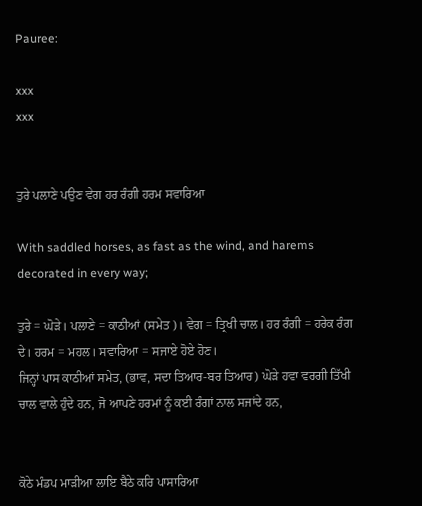Pauree:

xxx
xxx


ਤੁਰੇ ਪਲਾਣੇ ਪਉਣ ਵੇਗ ਹਰ ਰੰਗੀ ਹਰਮ ਸਵਾਰਿਆ

With saddled horses, as fast as the wind, and harems decorated in every way;

ਤੁਰੇ = ਘੋੜੇ। ਪਲਾਣੇ = ਕਾਠੀਆਂ (ਸਮੇਤ)। ਵੇਗ = ਤ੍ਰਿਖੀ ਚਾਲ। ਹਰ ਰੰਗੀ = ਹਰੇਕ ਰੰਗ ਦੇ। ਹਰਮ = ਮਹਲ। ਸਵਾਰਿਆ = ਸਜਾਏ ਹੋਏ ਹੋਣ।
ਜਿਨ੍ਹਾਂ ਪਾਸ ਕਾਠੀਆਂ ਸਮੇਤ, (ਭਾਵ, ਸਦਾ ਤਿਆਰ-ਬਰ ਤਿਆਰ) ਘੋੜੇ ਹਵਾ ਵਰਗੀ ਤਿੱਖੀ ਚਾਲ ਵਾਲੇ ਹੁੰਦੇ ਹਨ, ਜੋ ਆਪਣੇ ਹਰਮਾਂ ਨੂੰ ਕਈ ਰੰਗਾਂ ਨਾਲ ਸਜਾਂਦੇ ਹਨ,


ਕੋਠੇ ਮੰਡਪ ਮਾੜੀਆ ਲਾਇ ਬੈਠੇ ਕਰਿ ਪਾਸਾਰਿਆ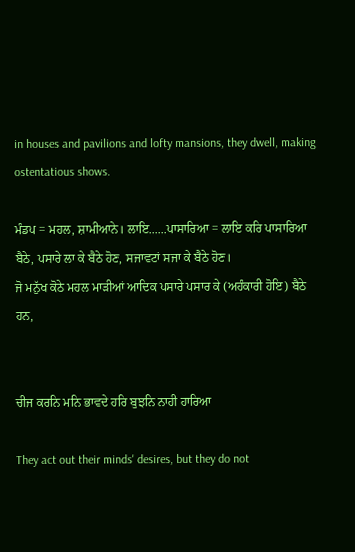in houses and pavilions and lofty mansions, they dwell, making ostentatious shows.

ਮੰਡਪ = ਮਹਲ, ਸ਼ਾਮੀਆਨੇ। ਲਾਇ......ਪਾਸਾਰਿਆ = ਲਾਇ ਕਰਿ ਪਾਸਾਰਿਆ ਬੈਠੇ, ਪਸਾਰੇ ਲਾ ਕੇ ਬੈਠੇ ਹੋਣ, ਸਜਾਵਟਾਂ ਸਜਾ ਕੇ ਬੈਠੇ ਹੋਣ।
ਜੋ ਮਨੁੱਖ ਕੋਠੇ ਮਹਲ ਮਾੜੀਆਂ ਆਦਿਕ ਪਸਾਰੇ ਪਸਾਰ ਕੇ (ਅਹੰਕਾਰੀ ਹੋਇ) ਬੈਠੇ ਹਨ,


ਚੀਜ ਕਰਨਿ ਮਨਿ ਭਾਵਦੇ ਹਰਿ ਬੁਝਨਿ ਨਾਹੀ ਹਾਰਿਆ

They act out their minds' desires, but they do not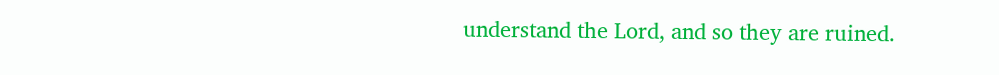understand the Lord, and so they are ruined.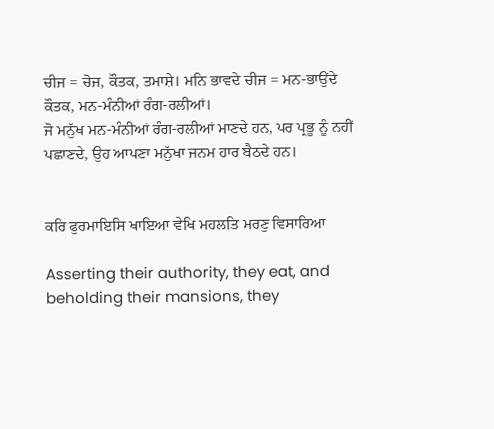ਚੀਜ = ਚੋਜ, ਕੌਤਕ, ਤਮਾਸ਼ੇ। ਮਨਿ ਭਾਵਦੇ ਚੀਜ = ਮਨ-ਭਾਉਂਦੇ ਕੌਤਕ, ਮਨ-ਮੰਨੀਆਂ ਰੰਗ-ਰਲੀਆਂ।
ਜੋ ਮਨੁੱਖ ਮਨ-ਮੰਨੀਆਂ ਰੰਗ-ਰਲੀਆਂ ਮਾਣਦੇ ਹਨ, ਪਰ ਪ੍ਰਭੂ ਨੂੰ ਨਹੀਂ ਪਛਾਣਦੇ, ਉਹ ਆਪਣਾ ਮਨੁੱਖਾ ਜਨਮ ਹਾਰ ਬੈਠਦੇ ਹਨ।


ਕਰਿ ਫੁਰਮਾਇਸਿ ਖਾਇਆ ਵੇਖਿ ਮਹਲਤਿ ਮਰਣੁ ਵਿਸਾਰਿਆ

Asserting their authority, they eat, and beholding their mansions, they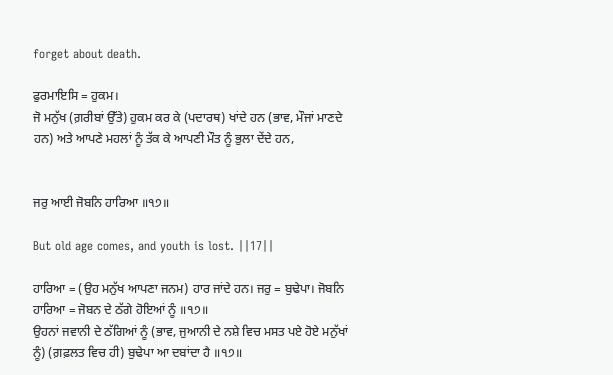forget about death.

ਫੁਰਮਾਇਸਿ = ਹੁਕਮ।
ਜੋ ਮਨੁੱਖ (ਗ਼ਰੀਬਾਂ ਉੱਤੇ) ਹੁਕਮ ਕਰ ਕੇ (ਪਦਾਰਥ) ਖਾਂਦੇ ਹਨ (ਭਾਵ, ਮੌਜਾਂ ਮਾਣਦੇ ਹਨ) ਅਤੇ ਆਪਣੇ ਮਹਲਾਂ ਨੂੰ ਤੱਕ ਕੇ ਆਪਣੀ ਮੌਤ ਨੂੰ ਭੁਲਾ ਦੇਂਦੇ ਹਨ,


ਜਰੁ ਆਈ ਜੋਬਨਿ ਹਾਰਿਆ ॥੧੭॥

But old age comes, and youth is lost. ||17||

ਹਾਰਿਆ = (ਉਹ ਮਨੁੱਖ ਆਪਣਾ ਜਨਮ) ਹਾਰ ਜਾਂਦੇ ਹਨ। ਜਰੁ = ਬੁਢੇਪਾ। ਜੋਬਨਿ ਹਾਰਿਆ = ਜੋਬਨ ਦੇ ਠੱਗੇ ਹੋਇਆਂ ਨੂੰ ॥੧੭॥
ਉਹਨਾਂ ਜਵਾਨੀ ਦੇ ਠੱਗਿਆਂ ਨੂੰ (ਭਾਵ, ਜੁਆਨੀ ਦੇ ਨਸ਼ੇ ਵਿਚ ਮਸਤ ਪਏ ਹੋਏ ਮਨੁੱਖਾਂ ਨੂੰ) (ਗ਼ਫ਼ਲਤ ਵਿਚ ਹੀ) ਬੁਢੇਪਾ ਆ ਦਬਾਂਦਾ ਹੈ ॥੧੭॥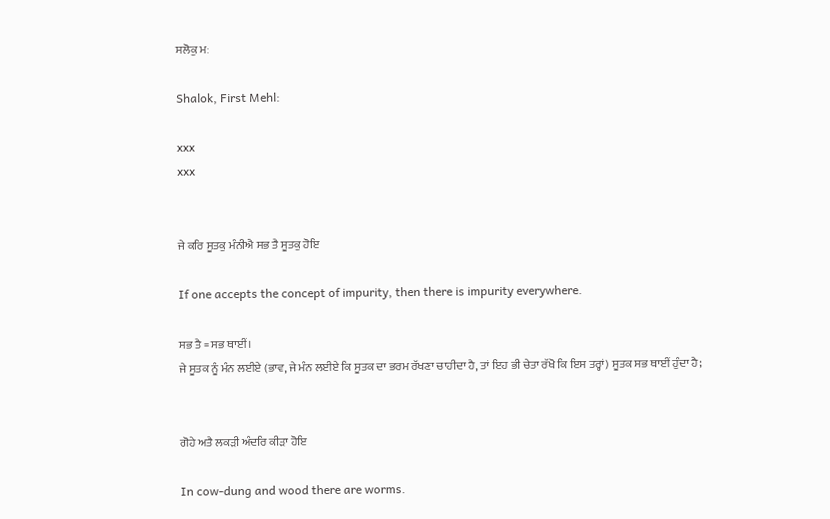ਸਲੋਕੁ ਮਃ

Shalok, First Mehl:

xxx
xxx


ਜੇ ਕਰਿ ਸੂਤਕੁ ਮੰਨੀਐ ਸਭ ਤੈ ਸੂਤਕੁ ਹੋਇ

If one accepts the concept of impurity, then there is impurity everywhere.

ਸਭ ਤੈ = ਸਭ ਥਾਈਂ।
ਜੇ ਸੂਤਕ ਨੂੰ ਮੰਨ ਲਈਏ (ਭਾਵ, ਜੇ ਮੰਨ ਲਈਏ ਕਿ ਸੂਤਕ ਦਾ ਭਰਮ ਰੱਖਣਾ ਚਾਹੀਦਾ ਹੈ, ਤਾਂ ਇਹ ਭੀ ਚੇਤਾ ਰੱਖੋ ਕਿ ਇਸ ਤਰ੍ਹਾਂ) ਸੂਤਕ ਸਭ ਥਾਈਂ ਹੁੰਦਾ ਹੈ;


ਗੋਹੇ ਅਤੈ ਲਕੜੀ ਅੰਦਰਿ ਕੀੜਾ ਹੋਇ

In cow-dung and wood there are worms.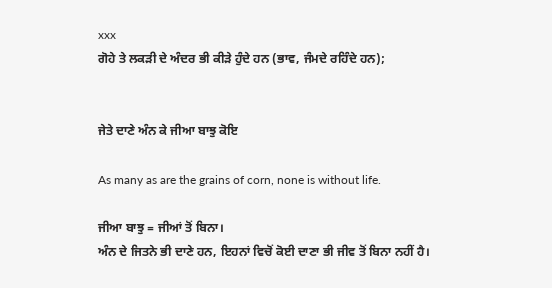xxx
ਗੋਹੇ ਤੇ ਲਕੜੀ ਦੇ ਅੰਦਰ ਭੀ ਕੀੜੇ ਹੁੰਦੇ ਹਨ (ਭਾਵ, ਜੰਮਦੇ ਰਹਿੰਦੇ ਹਨ);


ਜੇਤੇ ਦਾਣੇ ਅੰਨ ਕੇ ਜੀਆ ਬਾਝੁ ਕੋਇ

As many as are the grains of corn, none is without life.

ਜੀਆ ਬਾਝੁ = ਜੀਆਂ ਤੋਂ ਬਿਨਾ।
ਅੰਨ ਦੇ ਜਿਤਨੇ ਭੀ ਦਾਣੇ ਹਨ, ਇਹਨਾਂ ਵਿਚੋਂ ਕੋਈ ਦਾਣਾ ਭੀ ਜੀਵ ਤੋਂ ਬਿਨਾ ਨਹੀਂ ਹੈ।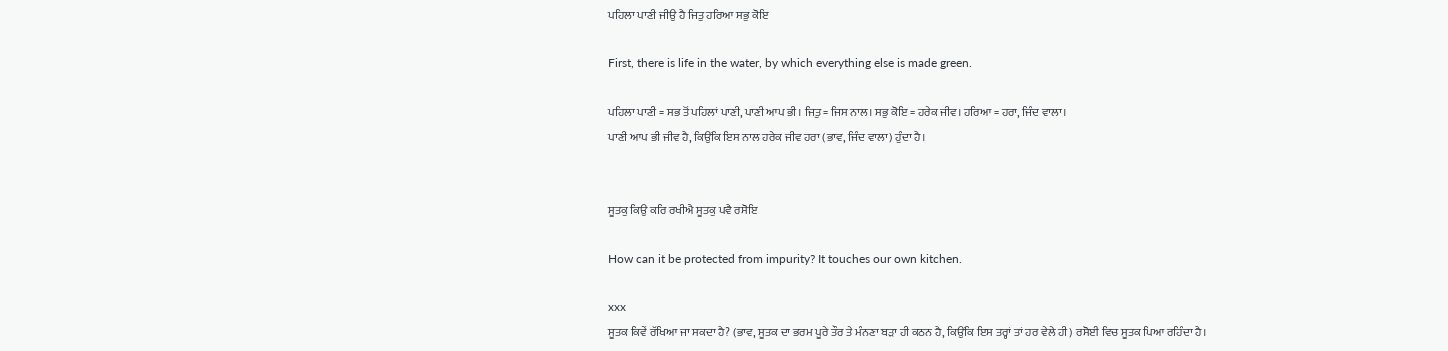ਪਹਿਲਾ ਪਾਣੀ ਜੀਉ ਹੈ ਜਿਤੁ ਹਰਿਆ ਸਭੁ ਕੋਇ

First, there is life in the water, by which everything else is made green.

ਪਹਿਲਾ ਪਾਣੀ = ਸਭ ਤੋਂ ਪਹਿਲਾਂ ਪਾਣੀ, ਪਾਣੀ ਆਪ ਭੀ। ਜਿਤੁ = ਜਿਸ ਨਾਲ। ਸਭੁ ਕੋਇ = ਹਰੇਕ ਜੀਵ। ਹਰਿਆ = ਹਰਾ, ਜਿੰਦ ਵਾਲਾ।
ਪਾਣੀ ਆਪ ਭੀ ਜੀਵ ਹੈ, ਕਿਉਂਕਿ ਇਸ ਨਾਲ ਹਰੇਕ ਜੀਵ ਹਰਾ (ਭਾਵ, ਜਿੰਦ ਵਾਲਾ) ਹੁੰਦਾ ਹੈ।


ਸੂਤਕੁ ਕਿਉ ਕਰਿ ਰਖੀਐ ਸੂਤਕੁ ਪਵੈ ਰਸੋਇ

How can it be protected from impurity? It touches our own kitchen.

xxx
ਸੂਤਕ ਕਿਵੇਂ ਰੱਖਿਆ ਜਾ ਸਕਦਾ ਹੈ? (ਭਾਵ, ਸੂਤਕ ਦਾ ਭਰਮ ਪੂਰੇ ਤੌਰ ਤੇ ਮੰਨਣਾ ਬੜਾ ਹੀ ਕਠਨ ਹੈ, ਕਿਉਂਕਿ ਇਸ ਤਰ੍ਹਾਂ ਤਾਂ ਹਰ ਵੇਲੇ ਹੀ) ਰਸੋਈ ਵਿਚ ਸੂਤਕ ਪਿਆ ਰਹਿੰਦਾ ਹੈ।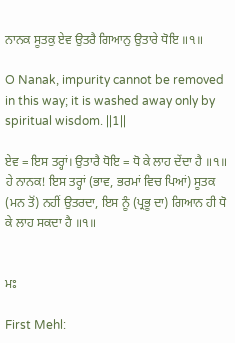ਨਾਨਕ ਸੂਤਕੁ ਏਵ ਉਤਰੈ ਗਿਆਨੁ ਉਤਾਰੇ ਧੋਇ ॥੧॥

O Nanak, impurity cannot be removed in this way; it is washed away only by spiritual wisdom. ||1||

ਏਵ = ਇਸ ਤਰ੍ਹਾਂ। ਉਤਾਰੈ ਧੋਇ = ਧੋ ਕੇ ਲਾਹ ਦੇਂਦਾ ਹੈ ॥੧॥
ਹੇ ਨਾਨਕ! ਇਸ ਤਰ੍ਹਾਂ (ਭਾਵ, ਭਰਮਾਂ ਵਿਚ ਪਿਆਂ) ਸੂਤਕ (ਮਨ ਤੋਂ) ਨਹੀਂ ਉਤਰਦਾ, ਇਸ ਨੂੰ (ਪ੍ਰਭੂ ਦਾ) ਗਿਆਨ ਹੀ ਧੋ ਕੇ ਲਾਹ ਸਕਦਾ ਹੈ ॥੧॥


ਮਃ

First Mehl: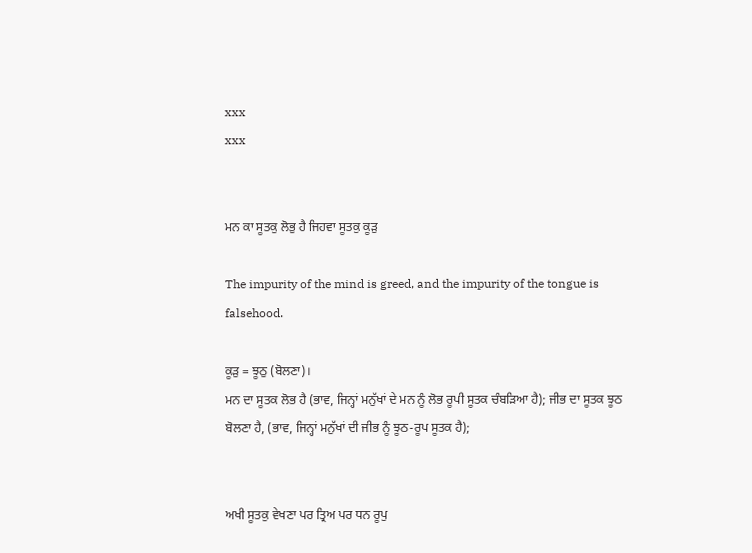xxx
xxx


ਮਨ ਕਾ ਸੂਤਕੁ ਲੋਭੁ ਹੈ ਜਿਹਵਾ ਸੂਤਕੁ ਕੂੜੁ

The impurity of the mind is greed, and the impurity of the tongue is falsehood.

ਕੂੜੁ = ਝੂਠੁ (ਬੋਲਣਾ)।
ਮਨ ਦਾ ਸੂਤਕ ਲੋਭ ਹੈ (ਭਾਵ, ਜਿਨ੍ਹਾਂ ਮਨੁੱਖਾਂ ਦੇ ਮਨ ਨੂੰ ਲੋਭ ਰੂਪੀ ਸੂਤਕ ਚੰਬੜਿਆ ਹੈ); ਜੀਭ ਦਾ ਸੂਤਕ ਝੂਠ ਬੋਲਣਾ ਹੈ, (ਭਾਵ, ਜਿਨ੍ਹਾਂ ਮਨੁੱਖਾਂ ਦੀ ਜੀਭ ਨੂੰ ਝੂਠ-ਰੂਪ ਸੂਤਕ ਹੈ);


ਅਖੀ ਸੂਤਕੁ ਵੇਖਣਾ ਪਰ ਤ੍ਰਿਅ ਪਰ ਧਨ ਰੂਪੁ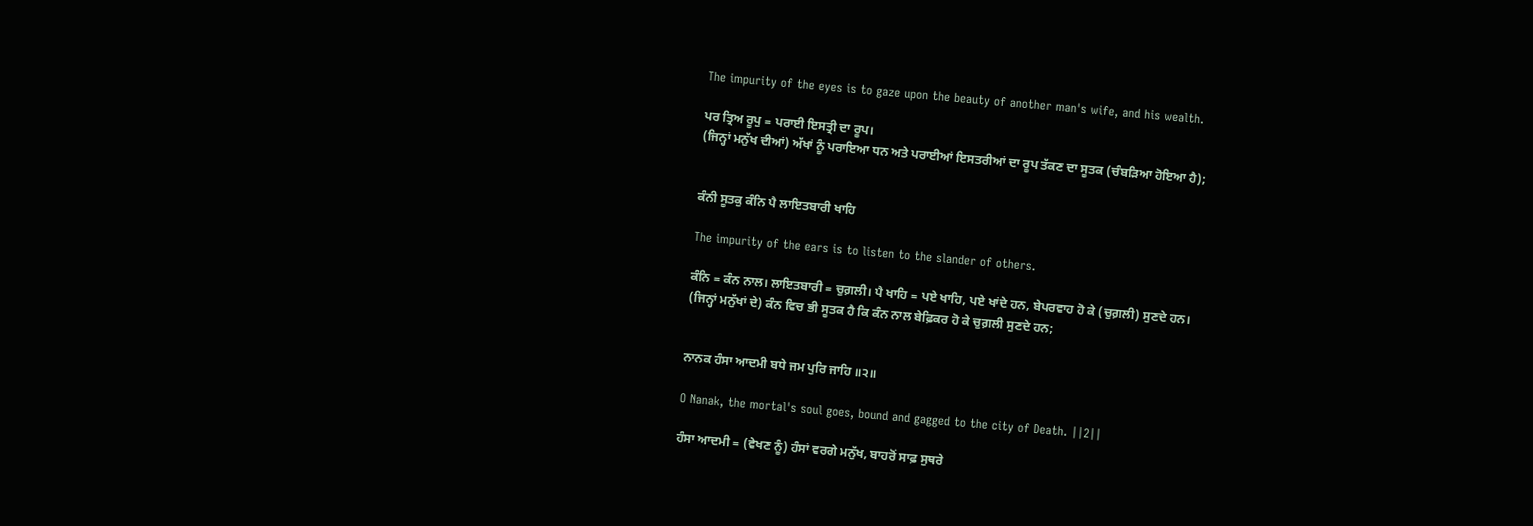The impurity of the eyes is to gaze upon the beauty of another man's wife, and his wealth.

ਪਰ ਤ੍ਰਿਅ ਰੂਪੁ = ਪਰਾਈ ਇਸਤ੍ਰੀ ਦਾ ਰੂਪ।
(ਜਿਨ੍ਹਾਂ ਮਨੁੱਖ ਦੀਆਂ) ਅੱਖਾਂ ਨੂੰ ਪਰਾਇਆ ਧਨ ਅਤੇ ਪਰਾਈਆਂ ਇਸਤਰੀਆਂ ਦਾ ਰੂਪ ਤੱਕਣ ਦਾ ਸੂਤਕ (ਚੰਬੜਿਆ ਹੋਇਆ ਹੈ);


ਕੰਨੀ ਸੂਤਕੁ ਕੰਨਿ ਪੈ ਲਾਇਤਬਾਰੀ ਖਾਹਿ

The impurity of the ears is to listen to the slander of others.

ਕੰਨਿ = ਕੰਨ ਨਾਲ। ਲਾਇਤਬਾਰੀ = ਚੁਗ਼ਲੀ। ਪੈ ਖਾਹਿ = ਪਏ ਖਾਹਿ, ਪਏ ਖਾਂਦੇ ਹਨ, ਬੇਪਰਵਾਹ ਹੋ ਕੇ (ਚੁਗ਼ਲੀ) ਸੁਣਦੇ ਹਨ।
(ਜਿਨ੍ਹਾਂ ਮਨੁੱਖਾਂ ਦੇ) ਕੰਨ ਵਿਚ ਭੀ ਸੂਤਕ ਹੈ ਕਿ ਕੰਨ ਨਾਲ ਬੇਫ਼ਿਕਰ ਹੋ ਕੇ ਚੁਗ਼ਲੀ ਸੁਣਦੇ ਹਨ;


ਨਾਨਕ ਹੰਸਾ ਆਦਮੀ ਬਧੇ ਜਮ ਪੁਰਿ ਜਾਹਿ ॥੨॥

O Nanak, the mortal's soul goes, bound and gagged to the city of Death. ||2||

ਹੰਸਾ ਆਦਮੀ = (ਵੇਖਣ ਨੂੰ) ਹੰਸਾਂ ਵਰਗੇ ਮਨੁੱਖ, ਬਾਹਰੋਂ ਸਾਫ਼ ਸੁਥਰੇ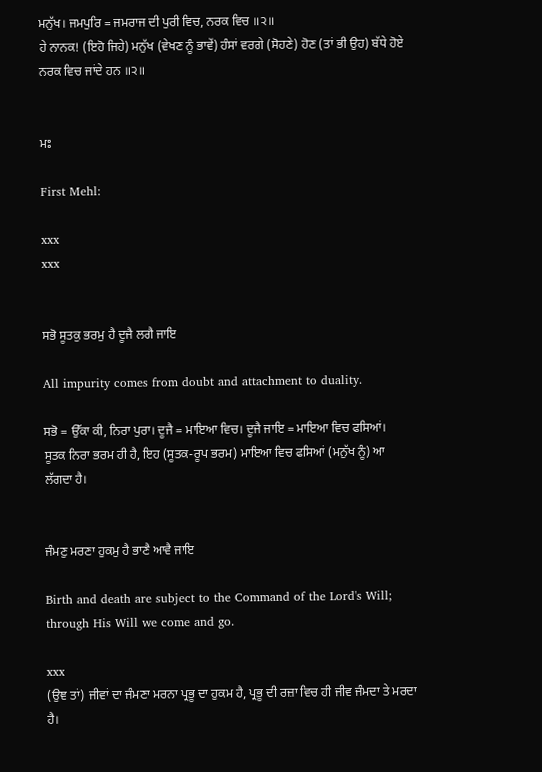ਮਨੁੱਖ। ਜਮਪੁਰਿ = ਜਮਰਾਜ ਦੀ ਪੁਰੀ ਵਿਚ, ਨਰਕ ਵਿਚ ॥੨॥
ਹੇ ਨਾਨਕ! (ਇਹੋ ਜਿਹੇ) ਮਨੁੱਖ (ਵੇਖਣ ਨੂੰ ਭਾਵੇਂ) ਹੰਸਾਂ ਵਰਗੇ (ਸੋਹਣੇ) ਹੋਣ (ਤਾਂ ਭੀ ਉਹ) ਬੱਧੇ ਹੋਏ ਨਰਕ ਵਿਚ ਜਾਂਦੇ ਹਨ ॥੨॥


ਮਃ

First Mehl:

xxx
xxx


ਸਭੋ ਸੂਤਕੁ ਭਰਮੁ ਹੈ ਦੂਜੈ ਲਗੈ ਜਾਇ

All impurity comes from doubt and attachment to duality.

ਸਭੋ = ਉੱਕਾ ਕੀ, ਨਿਰਾ ਪੁਰਾ। ਦੂਜੈ = ਮਾਇਆ ਵਿਚ। ਦੂਜੈ ਜਾਇ = ਮਾਇਆ ਵਿਚ ਫਸਿਆਂ।
ਸੂਤਕ ਨਿਰਾ ਭਰਮ ਹੀ ਹੈ, ਇਹ (ਸੂਤਕ-ਰੂਪ ਭਰਮ) ਮਾਇਆ ਵਿਚ ਫਸਿਆਂ (ਮਨੁੱਖ ਨੂੰ) ਆ ਲੱਗਦਾ ਹੈ।


ਜੰਮਣੁ ਮਰਣਾ ਹੁਕਮੁ ਹੈ ਭਾਣੈ ਆਵੈ ਜਾਇ

Birth and death are subject to the Command of the Lord's Will; through His Will we come and go.

xxx
(ਉਞ ਤਾਂ) ਜੀਵਾਂ ਦਾ ਜੰਮਣਾ ਮਰਨਾ ਪ੍ਰਭੂ ਦਾ ਹੁਕਮ ਹੈ, ਪ੍ਰਭੂ ਦੀ ਰਜ਼ਾ ਵਿਚ ਹੀ ਜੀਵ ਜੰਮਦਾ ਤੇ ਮਰਦਾ ਹੈ।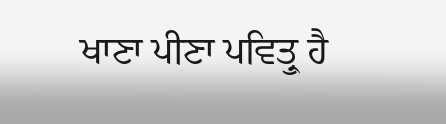ਖਾਣਾ ਪੀਣਾ ਪਵਿਤ੍ਰੁ ਹੈ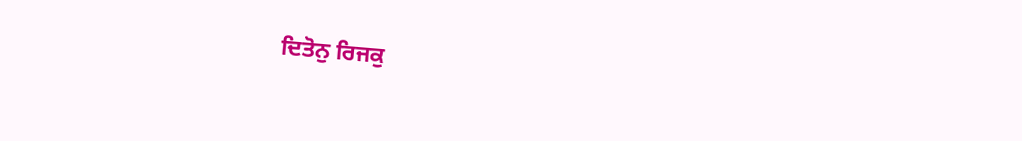ਦਿਤੋਨੁ ਰਿਜਕੁ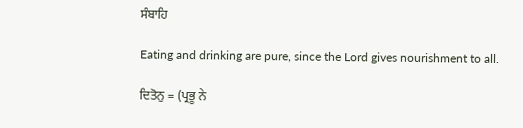ਸੰਬਾਹਿ

Eating and drinking are pure, since the Lord gives nourishment to all.

ਦਿਤੋਨੁ = (ਪ੍ਰਭੂ ਨੇ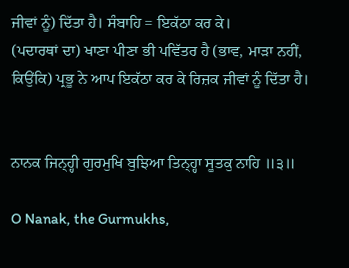ਜੀਵਾਂ ਨੂੰ) ਦਿੱਤਾ ਹੈ। ਸੰਬਾਹਿ = ਇਕੱਠਾ ਕਰ ਕੇ।
(ਪਦਾਰਥਾਂ ਦਾ) ਖਾਣਾ ਪੀਣਾ ਭੀ ਪਵਿੱਤਰ ਹੈ (ਭਾਵ, ਮਾੜਾ ਨਹੀਂ, ਕਿਉਂਕਿ) ਪ੍ਰਭੂ ਨੇ ਆਪ ਇਕੱਠਾ ਕਰ ਕੇ ਰਿਜ਼ਕ ਜੀਵਾਂ ਨੂੰ ਦਿੱਤਾ ਹੈ।


ਨਾਨਕ ਜਿਨ੍ਹ੍ਹੀ ਗੁਰਮੁਖਿ ਬੁਝਿਆ ਤਿਨ੍ਹ੍ਹਾ ਸੂਤਕੁ ਨਾਹਿ ॥੩॥

O Nanak, the Gurmukhs,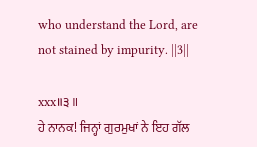who understand the Lord, are not stained by impurity. ||3||

xxx॥੩॥
ਹੇ ਨਾਨਕ! ਜਿਨ੍ਹਾਂ ਗੁਰਮੁਖਾਂ ਨੇ ਇਹ ਗੱਲ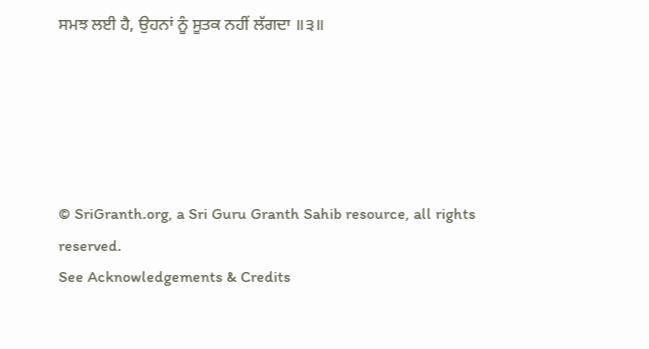ਸਮਝ ਲਈ ਹੈ, ਉਹਨਾਂ ਨੂੰ ਸੂਤਕ ਨਹੀਂ ਲੱਗਦਾ ॥੩॥





© SriGranth.org, a Sri Guru Granth Sahib resource, all rights reserved.
See Acknowledgements & Credits